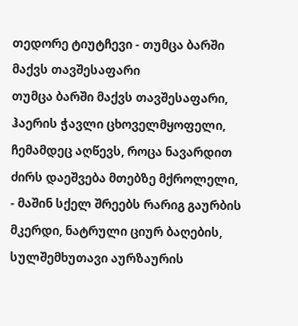თედორე ტიუტჩევი - თუმცა ბარში მაქვს თავშესაფარი
თუმცა ბარში მაქვს თავშესაფარი, ჰაერის ჭავლი ცხოველმყოფელი, ჩემამდეც აღწევს, როცა ნავარდით ძირს დაეშვება მთებზე მქროლელი, - მაშინ სქელ შრეებს რარიგ გაურბის მკერდი, ნატრული ციურ ბაღების, სულშემხუთავი აურზაურის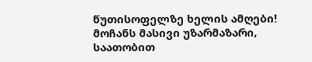წუთისოფელზე ხელის ამღები!
მოჩანს მასივი უზარმაზარი, საათობით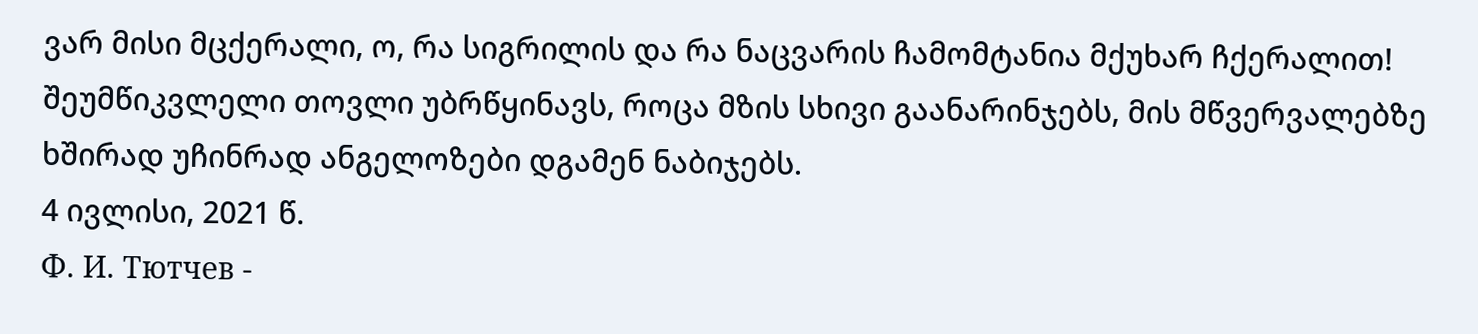ვარ მისი მცქერალი, ო, რა სიგრილის და რა ნაცვარის ჩამომტანია მქუხარ ჩქერალით! შეუმწიკვლელი თოვლი უბრწყინავს, როცა მზის სხივი გაანარინჯებს, მის მწვერვალებზე ხშირად უჩინრად ანგელოზები დგამენ ნაბიჯებს.
4 ივლისი, 2021 წ.
Ф. И. Тютчев -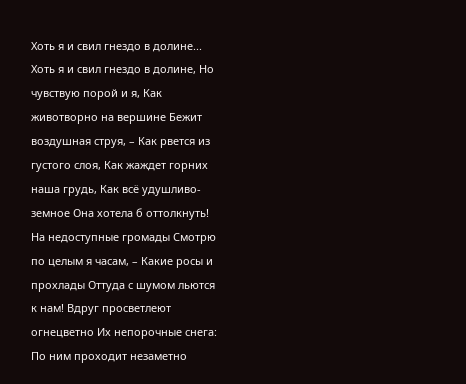Хоть я и свил гнездо в долине...
Хоть я и свил гнездо в долине, Но чувствую порой и я, Как животворно на вершине Бежит воздушная струя, – Как рвется из густого слоя, Как жаждет горних наша грудь, Как всё удушливо-земное Она хотела б оттолкнуть!
На недоступные громады Смотрю по целым я часам, – Какие росы и прохлады Оттуда с шумом льются к нам! Вдруг просветлеют огнецветно Их непорочные снега: По ним проходит незаметно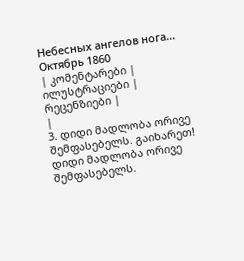Небесных ангелов нога...
Октябрь 1860
| კომენტარები |
ილუსტრაციები |
რეცენზიები |
|
3. დიდი მადლობა ორივე შემფასებელს. გაიხარეთ! დიდი მადლობა ორივე შემფასებელს.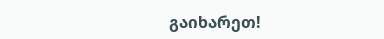გაიხარეთ!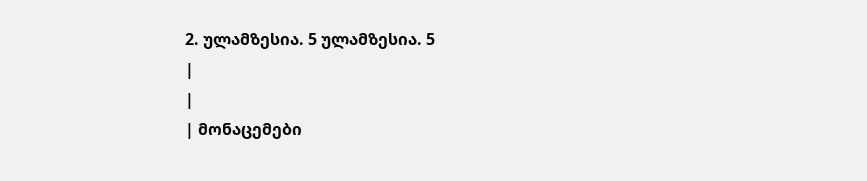2. ულამზესია. 5 ულამზესია. 5
|
|
| მონაცემები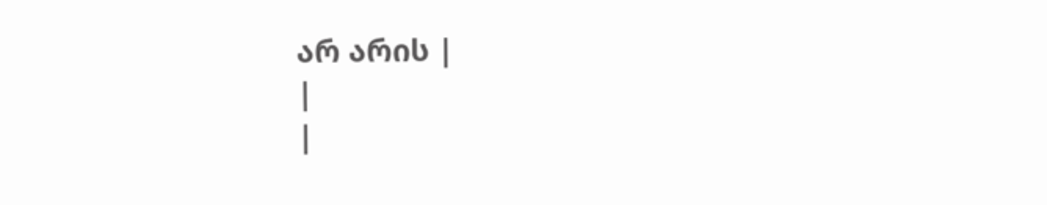არ არის |
|
|